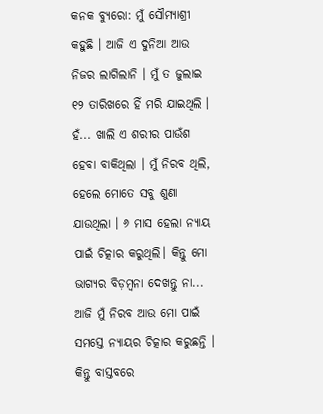କନକ ବ୍ୟୁରୋ: ମୁଁ ସୌମ୍ୟାଶ୍ରୀ କହୁଛି । ଆଜି ଏ ଦୁନିଆ ଆଉ ନିଜର ଲାଗିଲାନି । ମୁଁ ତ ଜୁଲାଇ ୧୨ ତାରିଖରେ ହିଁ ମରି ଯାଇଥିଲି । ହଁ... ଖାଲି ଏ ଶରୀର ପାଉଁଶ ହେବା ବାକିଥିଲା । ମୁଁ ନିରବ ଥିଲି, ହେଲେ ମୋତେ ସବୁ ଶୁଣା ଯାଉଥିଲା । ୬ ମାସ ହେଲା ନ୍ୟାୟ ପାଇଁ ଚିତ୍କାର କରୁଥିଲି। କିନ୍ତୁ ମୋ ଭାଗ୍ୟର ବିଡ଼ମ୍ବନା ଦେଖନ୍ତୁ ନା... ଆଜି ମୁଁ ନିରବ ଆଉ ମୋ ପାଇଁ ସମସ୍ତେ ନ୍ୟାୟର ଚିତ୍କାର କରୁଛନ୍ତି । କିନ୍ତୁ ବାସ୍ତବରେ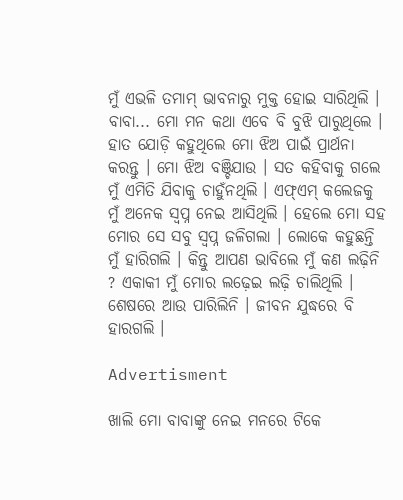ମୁଁ ଏଭଳି ତମାମ୍‌ ଭାବନାରୁ ମୁକ୍ତ ହୋଇ ସାରିଥିଲି । ବାବା... ମୋ ମନ କଥା ଏବେ ବି ବୁଝି ପାରୁଥିଲେ । ହାତ ଯୋଡ଼ି କହୁଥିଲେ ମୋ ଝିଅ ପାଇଁ ପ୍ରାର୍ଥନା କରନ୍ତୁ । ମୋ ଝିଅ ବଞ୍ଚିଯାଉ । ସତ କହିବାକୁ ଗଲେ ମୁଁ ଏମିତି ଯିବାକୁ ଚାହୁଁନଥିଲି । ଏଫ୍‌ଏମ୍‌ କଲେଜକୁ ମୁଁ ଅନେକ ସ୍ୱପ୍ନ ନେଇ ଆସିଥିଲି । ହେଲେ ମୋ ସହ ମୋର ସେ ସବୁ ସ୍ୱପ୍ନ ଜଳିଗଲା । ଲୋକେ କହୁଛନ୍ତି ମୁଁ ହାରିଗଲି । କିନ୍ତୁ ଆପଣ ଭାବିଲେ ମୁଁ କଣ ଲଢ଼ିନି ? ଏକାକୀ ମୁଁ ମୋର ଲଢ଼େଇ ଲଢ଼ି ଚାଲିଥିଲି । ଶେଷରେ ଆଉ ପାରିଲିନି । ଜୀବନ ଯୁଦ୍ଧରେ ବି ହାରଗଲି ।

Advertisment

ଖାଲି ମୋ ବାବାଙ୍କୁ ନେଇ ମନରେ ଟିକେ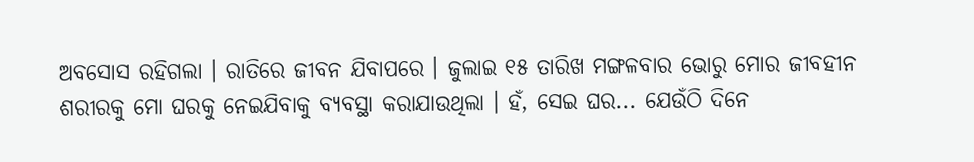ଅବସୋସ ରହିଗଲା । ରାତିରେ ଜୀବନ ଯିବାପରେ । ଜୁଲାଇ ୧୫ ତାରିଖ ମଙ୍ଗଳବାର ଭୋରୁ ମୋର ଜୀବହୀନ ଶରୀରକୁ ମୋ ଘରକୁ ନେଇଯିବାକୁ ବ୍ୟବସ୍ଥା କରାଯାଉଥିଲା । ହଁ, ସେଇ ଘର... ଯେଉଁଠି ଦିନେ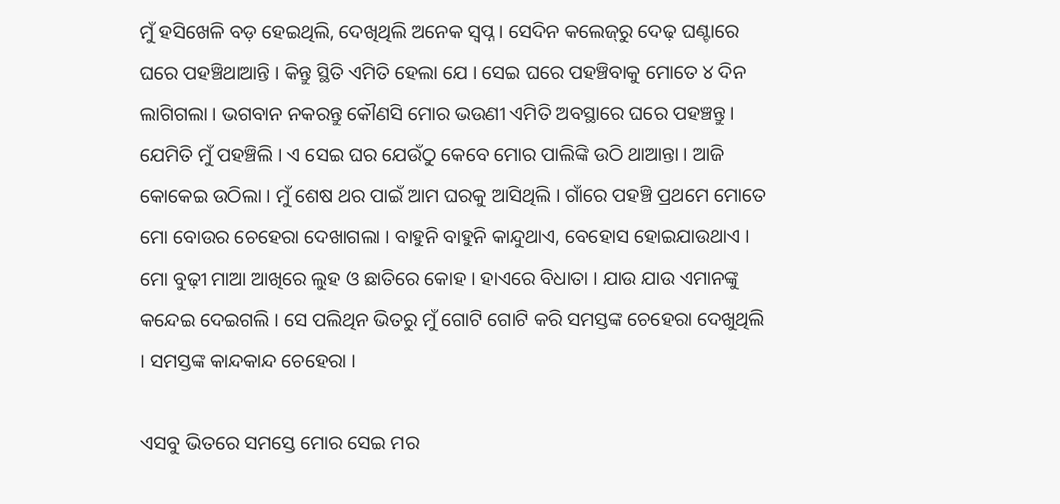ମୁଁ ହସିଖେଳି ବଡ଼ ହେଇଥିଲି, ଦେଖିଥିଲି ଅନେକ ସ୍ୱପ୍ନ । ସେଦିନ କଲେଜ୍‌ରୁ ଦେଢ଼ ଘଣ୍ଟାରେ ଘରେ ପହଞ୍ଚିଥାଆନ୍ତି । କିନ୍ତୁ ସ୍ଥିତି ଏମିତି ହେଲା ଯେ । ସେଇ ଘରେ ପହଞ୍ଚିବାକୁ ମୋତେ ୪ ଦିନ ଲାଗିଗଲା । ଭଗବାନ ନକରନ୍ତୁ କୌଣସି ମୋର ଭଉଣୀ ଏମିତି ଅବସ୍ଥାରେ ଘରେ ପହଞ୍ଚନ୍ତୁ । ଯେମିତି ମୁଁ ପହଞ୍ଚିଲି । ଏ ସେଇ ଘର ଯେଉଁଠୁ କେବେ ମୋର ପାଲିଙ୍କି ଉଠି ଥାଆନ୍ତା । ଆଜି କୋକେଇ ଉଠିଲା । ମୁଁ ଶେଷ ଥର ପାଇଁ ଆମ ଘରକୁ ଆସିଥିଲି । ଗାଁରେ ପହଞ୍ଚି ପ୍ରଥମେ ମୋତେ ମୋ ବୋଉର ଚେହେରା ଦେଖାଗଲା । ବାହୁନି ବାହୁନି କାନ୍ଦୁଥାଏ, ବେହୋସ ହୋଇଯାଉଥାଏ । ମୋ ବୁଢ଼ୀ ମାଆ ଆଖିରେ ଲୁହ ଓ ଛାତିରେ କୋହ । ହାଏରେ ବିଧାତା । ଯାଉ ଯାଉ ଏମାନଙ୍କୁ କନ୍ଦେଇ ଦେଇଗଲି । ସେ ପଲିଥିନ ଭିତରୁ ମୁଁ ଗୋଟି ଗୋଟି କରି ସମସ୍ତଙ୍କ ଚେହେରା ଦେଖୁଥିଲି । ସମସ୍ତଙ୍କ କାନ୍ଦକାନ୍ଦ ଚେହେରା ।

ଏସବୁ ଭିତରେ ସମସ୍ତେ ମୋର ସେଇ ମର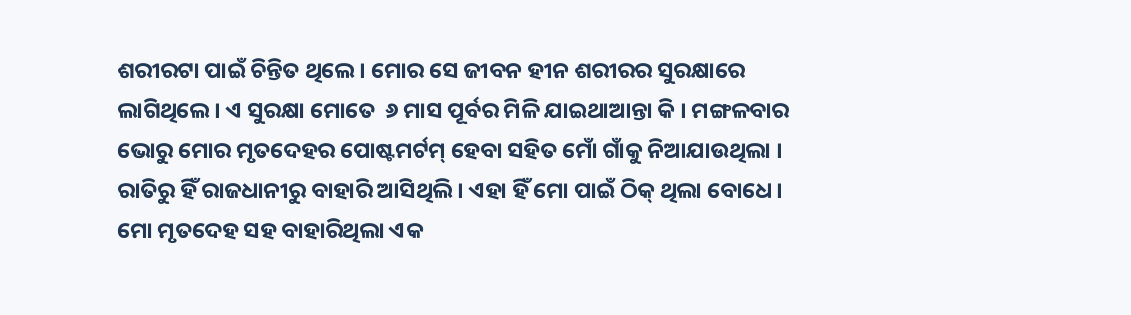ଶରୀରଟା ପାଇଁ ଚିନ୍ତିତ ଥିଲେ । ମୋର ସେ ଜୀବନ ହୀନ ଶରୀରର ସୁରକ୍ଷାରେ ଲାଗିଥିଲେ । ଏ ସୁରକ୍ଷା ମୋତେ  ୬ ମାସ ପୂର୍ବର ମିଳି ଯାଇଥାଆନ୍ତା କି । ମଙ୍ଗଳବାର ଭୋରୁ ମୋର ମୃତଦେହର ପୋଷ୍ଟମର୍ଟମ୍‌ ହେବା ସହିତ ମୋଁ ଗାଁକୁ ନିଆଯାଉଥିଲା । ରାତିରୁ ହିଁ ରାଜଧାନୀରୁ ବାହାରି ଆସିଥିଲି । ଏହା ହିଁ ମୋ ପାଇଁ ଠିକ୍‌ ଥିଲା ବୋଧେ । ମୋ ମୃତଦେହ ସହ ବାହାରିଥିଲା ଏକ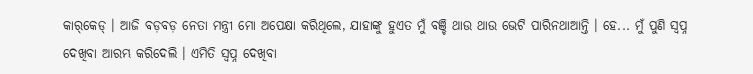କାର୍‌କେଡ୍‌ । ଆଜି ବଡ଼ବଡ଼ ନେତା ମନ୍ତ୍ରୀ ମୋ ଅପେକ୍ଷା କରିଥିଲେ, ଯାହାଙ୍କୁ ହୁଏତ ମୁଁ ବଞ୍ଚି ଥାଉ ଥାଉ ଭେଟି ପାରିନଥାଆନ୍ତି । ହେ... ମୁଁ ପୁଣି ସ୍ୱପ୍ନ ଦେଖିବା ଆରମ୍ଭ କରିଦେଲି । ଏମିତି ସ୍ୱପ୍ନ ଦେଖିବା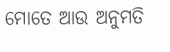ମୋତେ ଆଉ ଅନୁମତି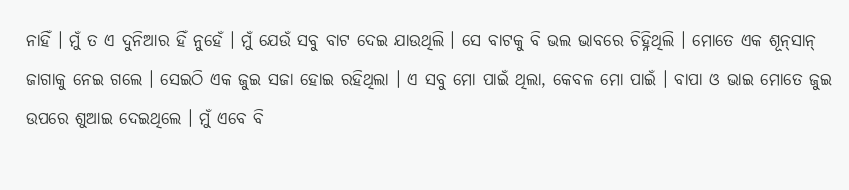ନାହିଁ । ମୁଁ ତ ଏ ଦୁନିଆର ହିଁ ନୁହେଁ । ମୁଁ ଯେଉଁ ସବୁ ବାଟ ଦେଇ ଯାଉଥିଲି । ସେ ବାଟକୁ ବି ଭଲ ଭାବରେ ଚିହ୍ନିଥିଲି । ମୋତେ ଏକ ଶୂନ୍‌ସାନ୍ ଜାଗାକୁ ନେଇ ଗଲେ । ସେଇଠି ଏକ ଜୁଇ ସଜା ହୋଇ ରହିଥିଲା । ଏ ସବୁ ମୋ ପାଇଁ ଥିଲା, କେବଳ ମୋ ପାଇଁ । ବାପା ଓ ଭାଇ ମୋତେ ଜୁଇ ଉପରେ ଶୁଆଇ ଦେଇଥିଲେ । ମୁଁ ଏବେ ବି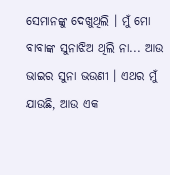ସେମାନଙ୍କୁ ଦେଖୁଥିଲି । ମୁଁ ମୋ ବାବାଙ୍କ ସୁନାଝିଅ ଥିଲି ନା... ଆଉ ଭାଇର ସୁନା ଭଉଣୀ । ଏଥର ମୁଁ ଯାଉଛି, ଆଉ ଏକ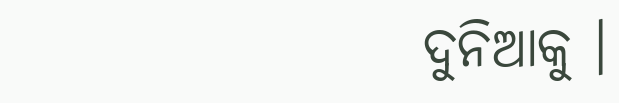ଦୁନିଆକୁ ।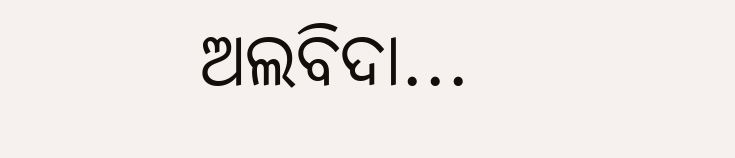ଅଲବିଦା...